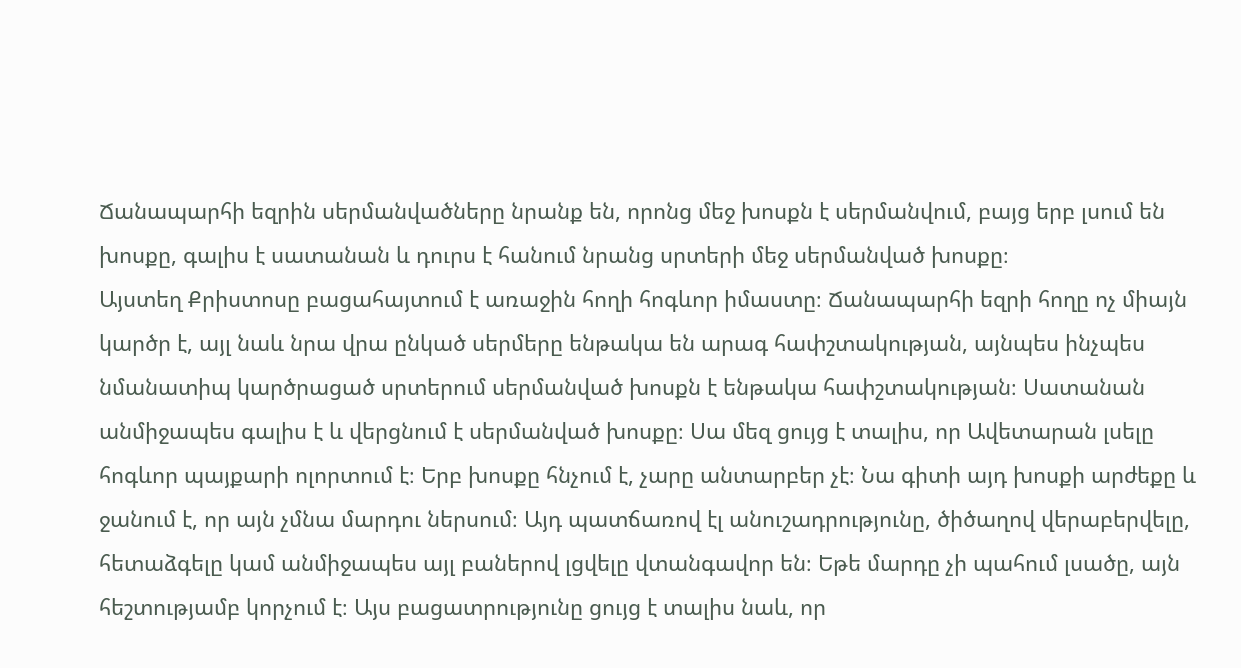Ճանապարհի եզրին սերմանվածները նրանք են, որոնց մեջ խոսքն է սերմանվում, բայց երբ լսում են խոսքը, գալիս է սատանան և դուրս է հանում նրանց սրտերի մեջ սերմանված խոսքը։
Այստեղ Քրիստոսը բացահայտում է առաջին հողի հոգևոր իմաստը։ Ճանապարհի եզրի հողը ոչ միայն կարծր է, այլ նաև նրա վրա ընկած սերմերը ենթակա են արագ հափշտակության, այնպես ինչպես նմանատիպ կարծրացած սրտերում սերմանված խոսքն է ենթակա հափշտակության։ Սատանան անմիջապես գալիս է և վերցնում է սերմանված խոսքը։ Սա մեզ ցույց է տալիս, որ Ավետարան լսելը հոգևոր պայքարի ոլորտում է։ Երբ խոսքը հնչում է, չարը անտարբեր չէ։ Նա գիտի այդ խոսքի արժեքը և ջանում է, որ այն չմնա մարդու ներսում։ Այդ պատճառով էլ անուշադրությունը, ծիծաղով վերաբերվելը, հետաձգելը կամ անմիջապես այլ բաներով լցվելը վտանգավոր են։ Եթե մարդը չի պահում լսածը, այն հեշտությամբ կորչում է։ Այս բացատրությունը ցույց է տալիս նաև, որ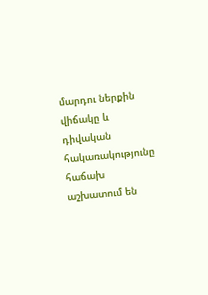մարդու ներքին վիճակը և դիվական հակառակությունը հաճախ աշխատում են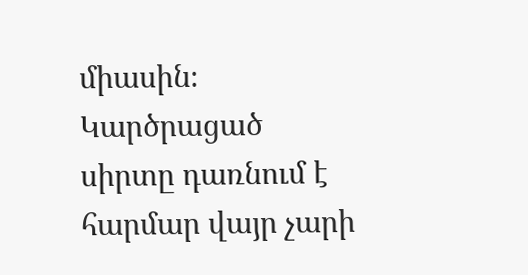միասին։ Կարծրացած սիրտը դառնում է հարմար վայր չարի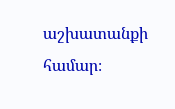աշխատանքի համար։